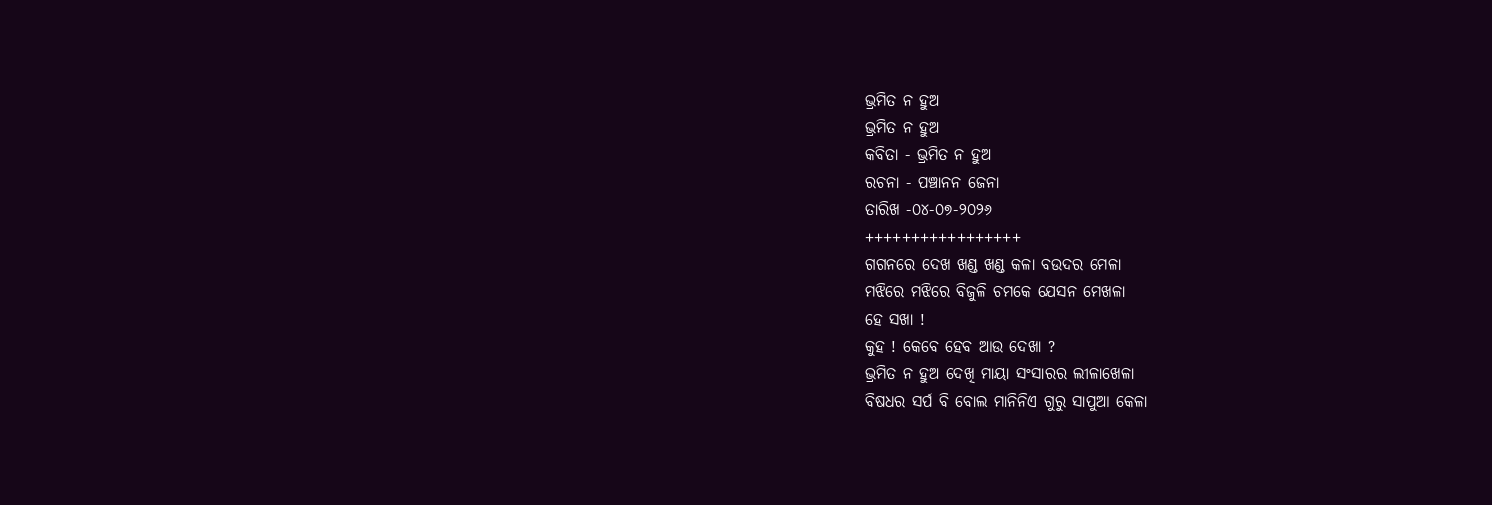ଭ୍ରମିତ ନ ହୁଅ
ଭ୍ରମିତ ନ ହୁଅ
କବିତା - ଭ୍ରମିତ ନ ହୁଅ
ରଚନା - ପଞ୍ଚାନନ ଜେନା
ତାରିଖ -୦୪-୦୭-୨୦୨୬
+++++++++++++++++
ଗଗନରେ ଦେଖ ଖଣ୍ଡ ଖଣ୍ଡ କଳା ବଉଦର ମେଳା
ମଝିରେ ମଝିରେ ବିଜୁଳି ଚମକେ ଯେସନ ମେଖଳା
ହେ ସଖା !
କୁହ ! କେବେ ହେବ ଆଉ ଦେଖା ?
ଭ୍ରମିତ ନ ହୁଅ ଦେଖି ମାୟା ସଂସାରର ଲୀଳାଖେଳା
ବିଷଧର ସର୍ପ ବି ବୋଲ ମାନିନିଏ ଗୁରୁ ସାପୁଆ କେଳା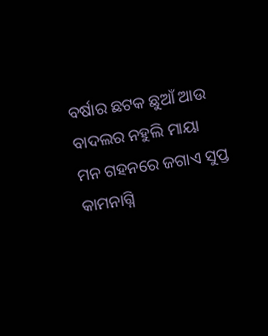ବର୍ଷାର ଛଟକ ଛୁଆଁ ଆଉ ବାଦଲର ନହୁଲି ମାୟା
ମନ ଗହନରେ ଜଗାଏ ସୁପ୍ତ କାମନାଗ୍ନି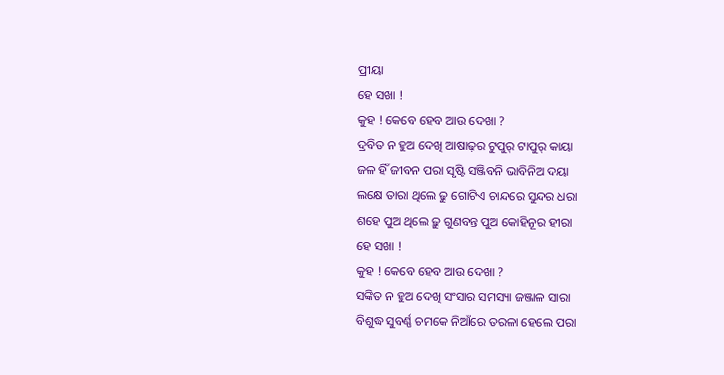ପ୍ରୀୟା
ହେ ସଖା !
କୁହ ! କେବେ ହେବ ଆଉ ଦେଖା ?
ଦ୍ରବିତ ନ ହୁଅ ଦେଖି ଆଷାଢ଼ର ଟୁପୁର୍ ଟାପୁର୍ କାୟା
ଜଳ ହିଁ ଜୀବନ ପରା ସୃଷ୍ଟି ସଞ୍ଜିବନି ଭାବିନିଅ ଦୟା
ଲକ୍ଷେ ତାରା ଥିଲେ ଢୁ ଗୋଟିଏ ଚାନ୍ଦରେ ସୁନ୍ଦର ଧରା
ଶହେ ପୁଅ ଥିଲେ ଢ଼ୁ ଗୁଣବନ୍ତ ପୁଅ କୋହିନୂର ହୀରା
ହେ ସଖା !
କୁହ ! କେବେ ହେବ ଆଉ ଦେଖା ?
ସଙ୍କିତ ନ ହୁଅ ଦେଖି ସଂସାର ସମସ୍ୟା ଜଞ୍ଜାଳ ସାରା
ବିଶୁଦ୍ଧ ସୁବର୍ଣ୍ଣ ଚମକେ ନିଆଁରେ ତରଳା ହେଲେ ପରା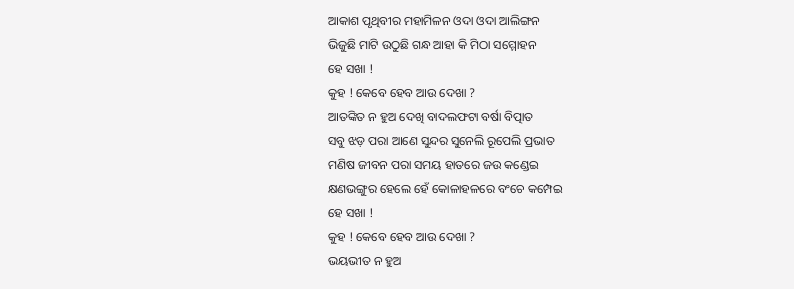ଆକାଶ ପୃଥିବୀର ମହାମିଳନ ଓଦା ଓଦା ଆଲିଙ୍ଗନ
ଭିଜୁଛି ମାଟି ଉଠୁଛି ଗନ୍ଧ ଆହା କି ମିଠା ସମ୍ମୋହନ
ହେ ସଖା !
କୁହ ! କେବେ ହେବ ଆଉ ଦେଖା ?
ଆତଙ୍କିତ ନ ହୁଅ ଦେଖି ବାଦଲଫଟା ବର୍ଷା ବିତ୍ପାତ
ସବୁ ଝଡ଼ ପରା ଆଣେ ସୁନ୍ଦର ସୁନେଲି ରୂପେଲି ପ୍ରଭାତ
ମଣିଷ ଜୀବନ ପରା ସମୟ ହାତରେ ଜଉ କଣ୍ଡେଇ
କ୍ଷଣଭଙ୍ଗୁର ହେଲେ ହେଁ କୋଳାହଳରେ ବଂଚେ କମ୍ପେଇ
ହେ ସଖା !
କୁହ ! କେବେ ହେବ ଆଉ ଦେଖା ?
ଭୟଭୀତ ନ ହୁଅ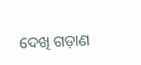ଦେଖି ଗଡ଼ାଣ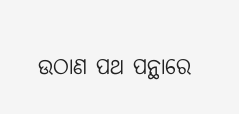ଉଠାଣ ପଥ ପନ୍ଥାରେ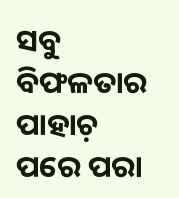ସବୁ ବିଫଳତାର ପାହାଚ଼ ପରେ ପରା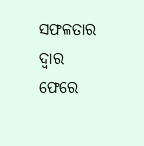ସଫଳତାର ଦ୍ୱାର ଫେରେ